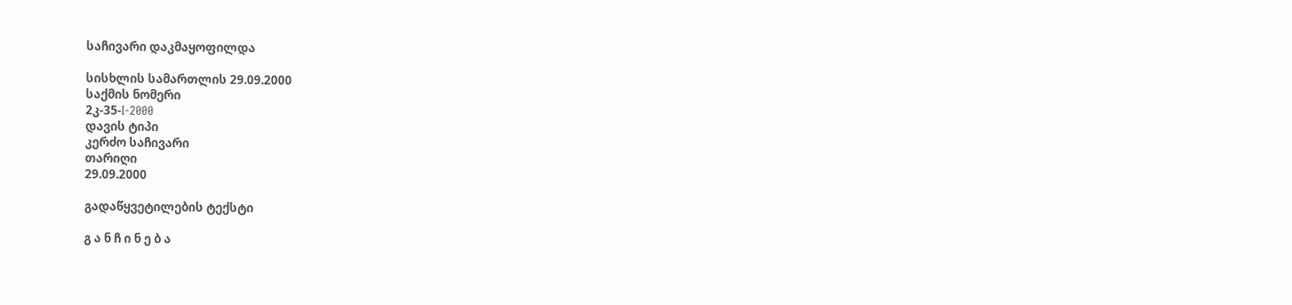საჩივარი დაკმაყოფილდა

სისხლის სამართლის 29.09.2000
საქმის ნომერი
2კ-35-I-2000
დავის ტიპი
კერძო საჩივარი
თარიღი
29.09.2000

გადაწყვეტილების ტექსტი

გ ა ნ ჩ ი ნ ე ბ ა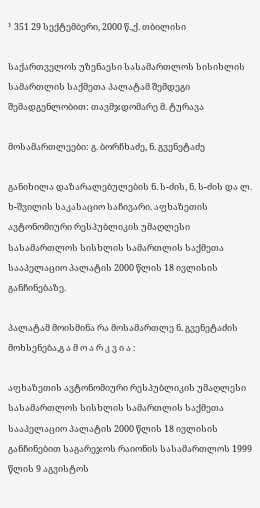¹ 351 29 სექტემბერი, 2000 წ.,ქ. თბილისი

საქართველოს უზენაესი სასამართლოს სისიხლის სამართლის საქმეთა პალატამ შემდეგი შემადგენლობით: თავმჯდომარე მ. ტურავა

მოსამართლეები: გ. ბორჩხაძე, ნ. გვენეტაძე

განიხილა დაზარალებულების ნ. ს-ძის, ნ. ს-ძის და ლ. ხ-შვილის საკასაციო საჩივარი. აფხაზეთის ავტონომიური რესპუბლიკის უმაღლესი სასამართლოს სისხლის სამართლის საქმეთა სააპელაციო პალატის 2000 წლის 18 ივლისის განჩინებაზე.

პალატამ მოისმინა რა მოსამართლე ნ. გვენეტაძის მოხსენება,გ ა მ ო ა რ კ ვ ი ა :

აფხაზეთის ავტონომიური რესპუბლიკის უმაღლესი სასამართლოს სისხლის სამართლის საქმეთა სააპელაციო პალატის 2000 წლის 18 ივლისის განჩინებით საგარეჯოს რაიონის სასამართლოს 1999 წლის 9 აგვისტოს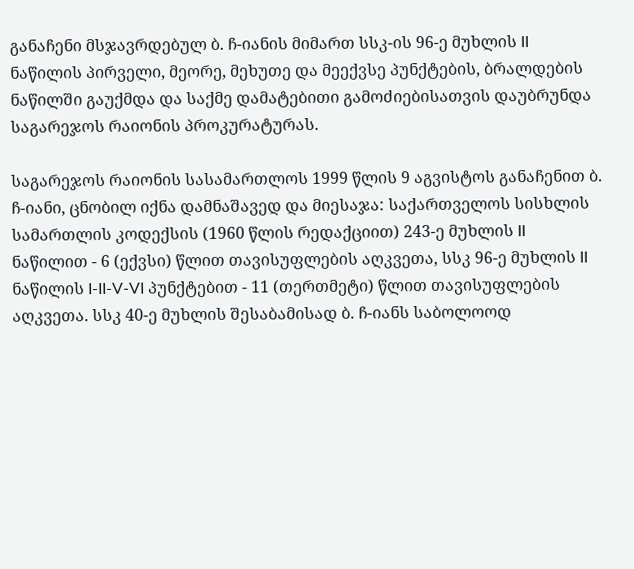განაჩენი მსჯავრდებულ ბ. ჩ-იანის მიმართ სსკ-ის 96-ე მუხლის II ნაწილის პირველი, მეორე, მეხუთე და მეექვსე პუნქტების, ბრალდების ნაწილში გაუქმდა და საქმე დამატებითი გამოძიებისათვის დაუბრუნდა საგარეჯოს რაიონის პროკურატურას.

საგარეჯოს რაიონის სასამართლოს 1999 წლის 9 აგვისტოს განაჩენით ბ. ჩ-იანი, ცნობილ იქნა დამნაშავედ და მიესაჯა: საქართველოს სისხლის სამართლის კოდექსის (1960 წლის რედაქციით) 243-ე მუხლის II ნაწილით - 6 (ექვსი) წლით თავისუფლების აღკვეთა, სსკ 96-ე მუხლის II ნაწილის I-II-V-VI პუნქტებით - 11 (თერთმეტი) წლით თავისუფლების აღკვეთა. სსკ 40-ე მუხლის შესაბამისად ბ. ჩ-იანს საბოლოოდ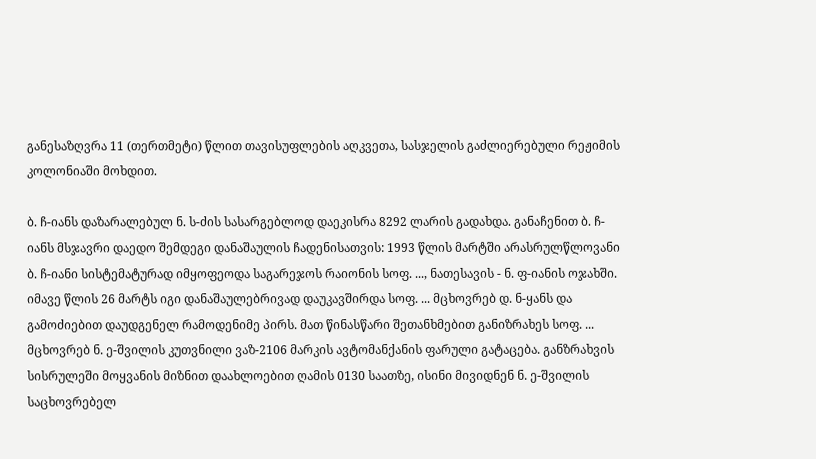განესაზღვრა 11 (თერთმეტი) წლით თავისუფლების აღკვეთა, სასჯელის გაძლიერებული რეჟიმის კოლონიაში მოხდით.

ბ. ჩ-იანს დაზარალებულ ნ. ს-ძის სასარგებლოდ დაეკისრა 8292 ლარის გადახდა. განაჩენით ბ. ჩ-იანს მსჯავრი დაედო შემდეგი დანაშაულის ჩადენისათვის: 1993 წლის მარტში არასრულწლოვანი ბ. ჩ-იანი სისტემატურად იმყოფეოდა საგარეჯოს რაიონის სოფ. ..., ნათესავის - ნ. ფ-იანის ოჯახში. იმავე წლის 26 მარტს იგი დანაშაულებრივად დაუკავშირდა სოფ. ... მცხოვრებ დ. ნ-ყანს და გამოძიებით დაუდგენელ რამოდენიმე პირს. მათ წინასწარი შეთანხმებით განიზრახეს სოფ. ... მცხოვრებ ნ. ე-შვილის კუთვნილი ვაზ-2106 მარკის ავტომანქანის ფარული გატაცება. განზრახვის სისრულეში მოყვანის მიზნით დაახლოებით ღამის 0130 საათზე, ისინი მივიდნენ ნ. ე-შვილის საცხოვრებელ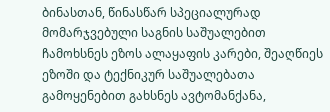ბინასთან, წინასწარ სპეციალურად მომარჯვებული საგნის საშუალებით ჩამოხსნეს ეზოს ალაყაფის კარები, შეაღწიეს ეზოში და ტექნიკურ საშუალებათა გამოყენებით გახსნეს ავტომანქანა,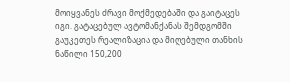მოიყვანეს ძრავი მოქმედებაში და გაიტაცეს იგი. გატაცებულ ავტომანქანას შემდგომში გაუკეთეს რეალიზაცია და მიღებული თანხის ნაწილი 150,200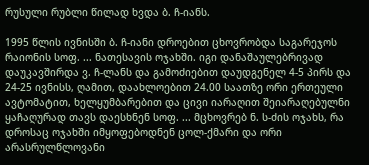რუსული რუბლი წილად ხვდა ბ. ჩ-იანს.

1995 წლის ივნისში ბ. ჩ-იანი დროებით ცხოვრობდა საგარეჯოს რაიონის სოფ. ... ნათესავის ოჯახში. იგი დანაშაულებრივად დაუკავშირდა ვ. ჩ-ლანს და გამოძიებით დაუდგენელ 4-5 პირს და 24-25 ივნისს, ღამით, დაახლოებით 24.00 საათზე ორი ერთეული ავტომატით, ხელყუმბარებით და ცივი იარაღით შეიარაღებულნი ყაჩაღურად თავს დაესხნენ სოფ. ... მცხოვრებ ნ. ს-ძის ოჯახს, რა დროსაც ოჯახში იმყოფებოდნენ ცოლ-ქმარი და ორი არასრულწლოვანი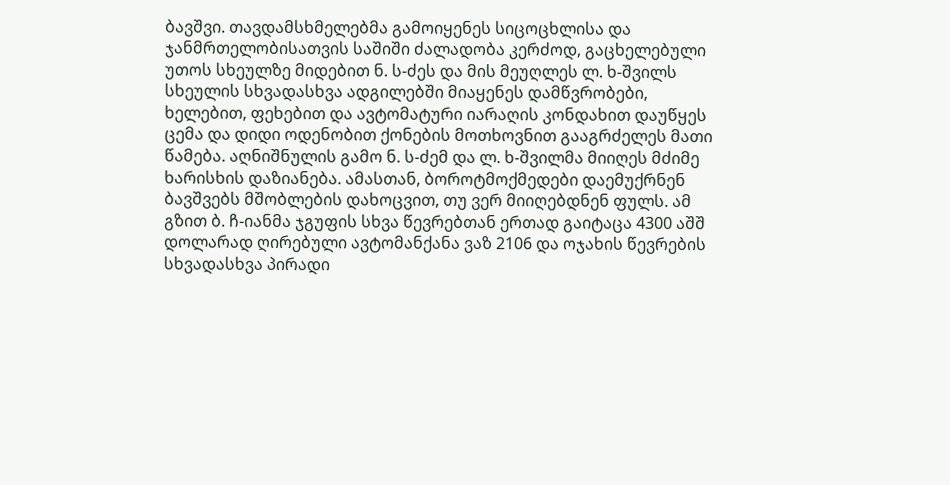ბავშვი. თავდამსხმელებმა გამოიყენეს სიცოცხლისა და ჯანმრთელობისათვის საშიში ძალადობა კერძოდ, გაცხელებული უთოს სხეულზე მიდებით ნ. ს-ძეს და მის მეუღლეს ლ. ხ-შვილს სხეულის სხვადასხვა ადგილებში მიაყენეს დამწვრობები, ხელებით, ფეხებით და ავტომატური იარაღის კონდახით დაუწყეს ცემა და დიდი ოდენობით ქონების მოთხოვნით გააგრძელეს მათი წამება. აღნიშნულის გამო ნ. ს-ძემ და ლ. ხ-შვილმა მიიღეს მძიმე ხარისხის დაზიანება. ამასთან, ბოროტმოქმედები დაემუქრნენ ბავშვებს მშობლების დახოცვით, თუ ვერ მიიღებდნენ ფულს. ამ გზით ბ. ჩ-იანმა ჯგუფის სხვა წევრებთან ერთად გაიტაცა 4300 აშშ დოლარად ღირებული ავტომანქანა ვაზ 2106 და ოჯახის წევრების სხვადასხვა პირადი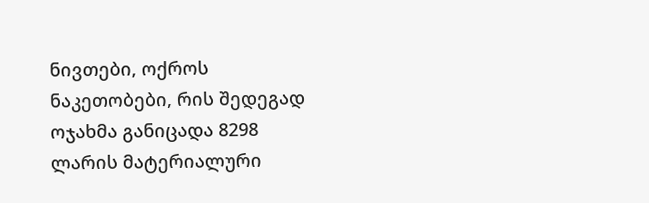ნივთები, ოქროს ნაკეთობები, რის შედეგად ოჯახმა განიცადა 8298 ლარის მატერიალური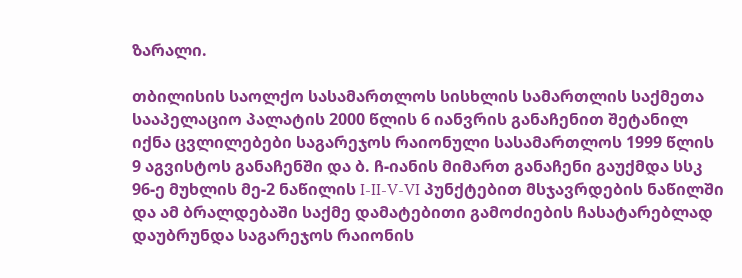ზარალი.

თბილისის საოლქო სასამართლოს სისხლის სამართლის საქმეთა სააპელაციო პალატის 2000 წლის 6 იანვრის განაჩენით შეტანილ იქნა ცვლილებები საგარეჯოს რაიონული სასამართლოს 1999 წლის 9 აგვისტოს განაჩენში და ბ. ჩ-იანის მიმართ განაჩენი გაუქმდა სსკ 96-ე მუხლის მე-2 ნაწილის I-II-V-VI პუნქტებით მსჯავრდების ნაწილში და ამ ბრალდებაში საქმე დამატებითი გამოძიების ჩასატარებლად დაუბრუნდა საგარეჯოს რაიონის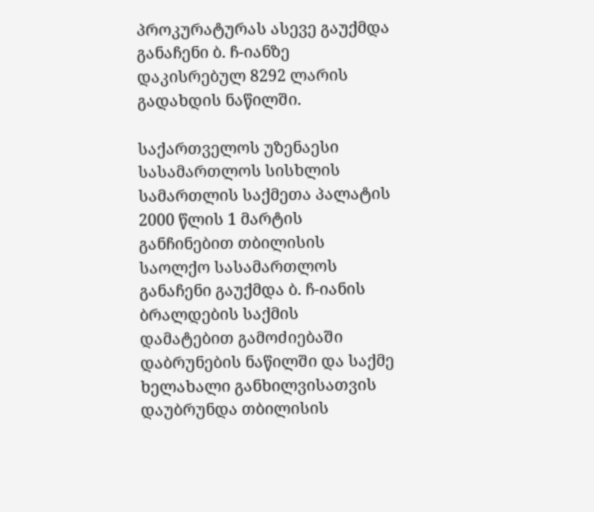პროკურატურას ასევე გაუქმდა განაჩენი ბ. ჩ-იანზე დაკისრებულ 8292 ლარის გადახდის ნაწილში.

საქართველოს უზენაესი სასამართლოს სისხლის სამართლის საქმეთა პალატის 2000 წლის 1 მარტის განჩინებით თბილისის საოლქო სასამართლოს განაჩენი გაუქმდა ბ. ჩ-იანის ბრალდების საქმის დამატებით გამოძიებაში დაბრუნების ნაწილში და საქმე ხელახალი განხილვისათვის დაუბრუნდა თბილისის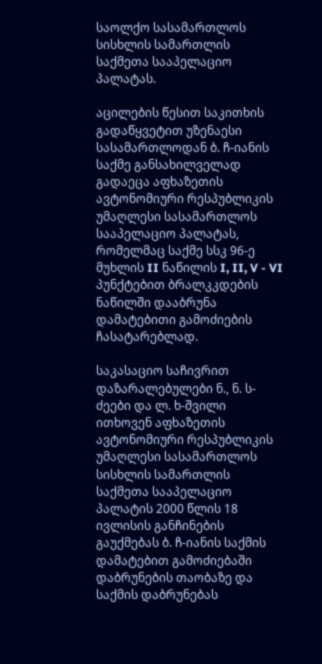საოლქო სასამართლოს სისხლის სამართლის საქმეთა სააპელაციო პალატას.

აცილების წესით საკითხის გადაწყვეტით უზენაესი სასამართლოდან ბ. ჩ-იანის საქმე განსახილველად გადაეცა აფხაზეთის ავტონომიური რესპუბლიკის უმაღლესი სასამართლოს სააპელაციო პალატას, რომელმაც საქმე სსკ 96-ე მუხლის II ნაწილის I, II, V - VI პუნქტებით ბრალკკდების ნაწილში დააბრუნა დამატებითი გამოძიების ჩასატარებლად.

საკასაციო საჩივრით დაზარალებულები ნ., ნ. ს-ძეები და ლ. ხ-შვილი ითხოვენ აფხაზეთის ავტონომიური რესპუბლიკის უმაღლესი სასამართლოს სისხლის სამართლის საქმეთა სააპელაციო პალატის 2000 წლის 18 ივლისის განჩინების გაუქმებას ბ. ჩ-იანის საქმის დამატებით გამოძიებაში დაბრუნების თაობაზე და საქმის დაბრუნებას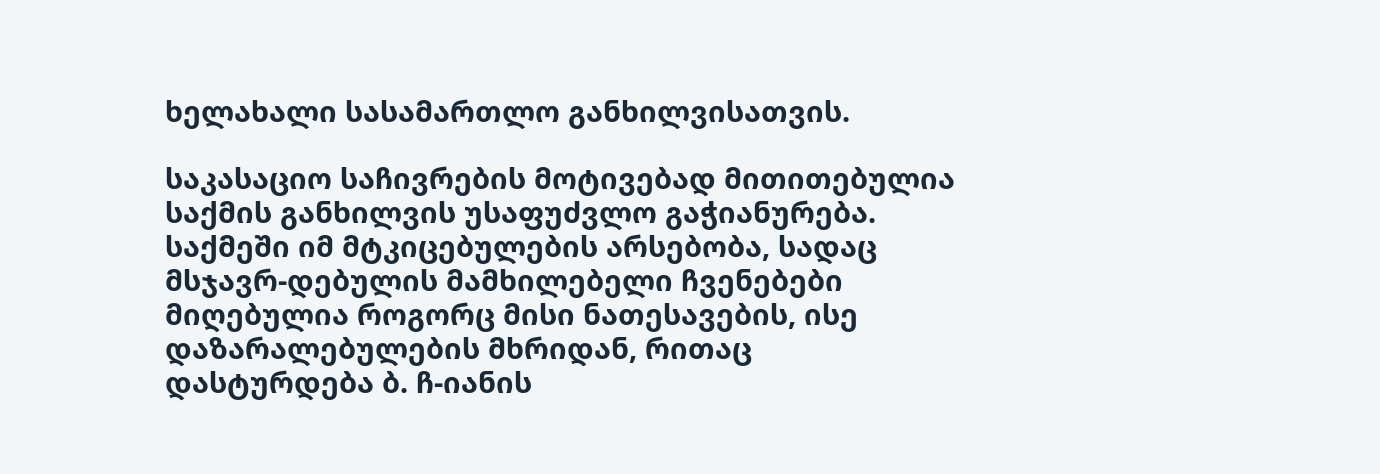ხელახალი სასამართლო განხილვისათვის.

საკასაციო საჩივრების მოტივებად მითითებულია საქმის განხილვის უსაფუძვლო გაჭიანურება. საქმეში იმ მტკიცებულების არსებობა, სადაც მსჯავრ-დებულის მამხილებელი ჩვენებები მიღებულია როგორც მისი ნათესავების, ისე დაზარალებულების მხრიდან, რითაც დასტურდება ბ. ჩ-იანის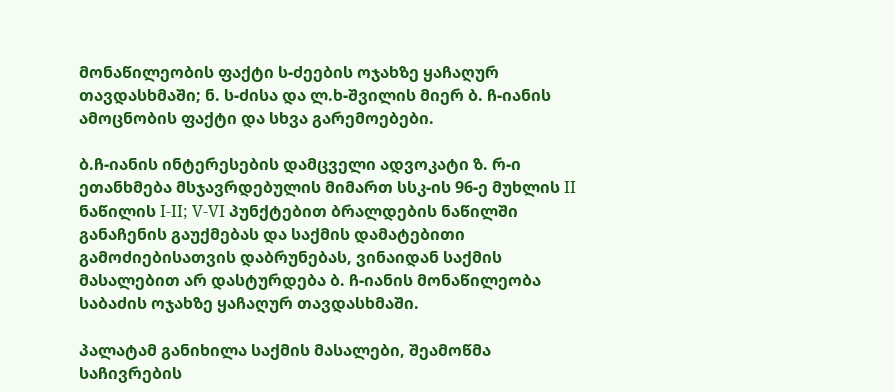მონაწილეობის ფაქტი ს-ძეების ოჯახზე ყაჩაღურ თავდასხმაში; ნ. ს-ძისა და ლ.ხ-შვილის მიერ ბ. ჩ-იანის ამოცნობის ფაქტი და სხვა გარემოებები.

ბ.ჩ-იანის ინტერესების დამცველი ადვოკატი ზ. რ-ი ეთანხმება მსჯავრდებულის მიმართ სსკ-ის 96-ე მუხლის II ნაწილის I-II; V-VI პუნქტებით ბრალდების ნაწილში განაჩენის გაუქმებას და საქმის დამატებითი გამოძიებისათვის დაბრუნებას, ვინაიდან საქმის მასალებით არ დასტურდება ბ. ჩ-იანის მონაწილეობა საბაძის ოჯახზე ყაჩაღურ თავდასხმაში.

პალატამ განიხილა საქმის მასალები, შეამოწმა საჩივრების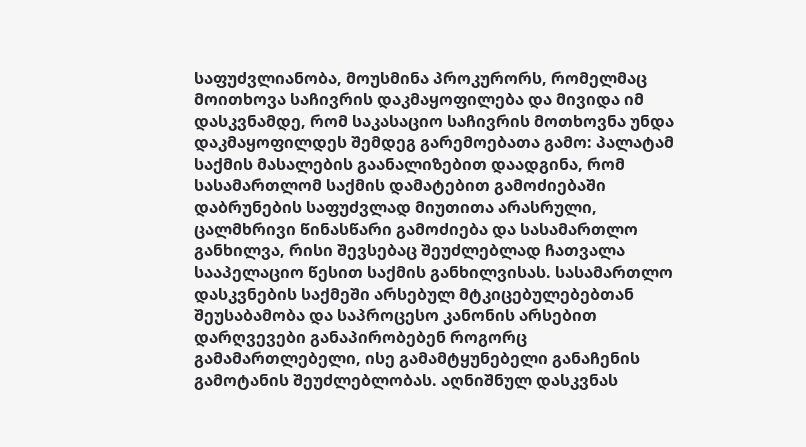საფუძვლიანობა, მოუსმინა პროკურორს, რომელმაც მოითხოვა საჩივრის დაკმაყოფილება და მივიდა იმ დასკვნამდე, რომ საკასაციო საჩივრის მოთხოვნა უნდა დაკმაყოფილდეს შემდეგ გარემოებათა გამო: პალატამ საქმის მასალების გაანალიზებით დაადგინა, რომ სასამართლომ საქმის დამატებით გამოძიებაში დაბრუნების საფუძვლად მიუთითა არასრული, ცალმხრივი წინასწარი გამოძიება და სასამართლო განხილვა, რისი შევსებაც შეუძლებლად ჩათვალა სააპელაციო წესით საქმის განხილვისას. სასამართლო დასკვნების საქმეში არსებულ მტკიცებულებებთან შეუსაბამობა და საპროცესო კანონის არსებით დარღვევები განაპირობებენ როგორც გამამართლებელი, ისე გამამტყუნებელი განაჩენის გამოტანის შეუძლებლობას. აღნიშნულ დასკვნას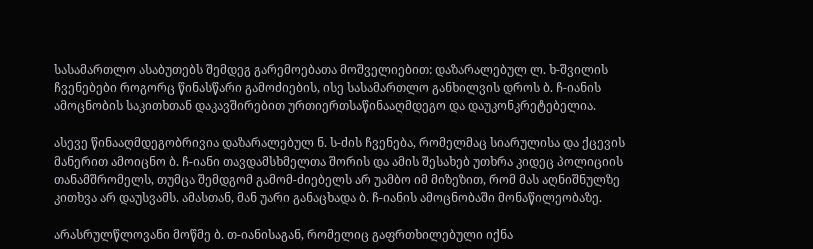სასამართლო ასაბუთებს შემდეგ გარემოებათა მოშველიებით: დაზარალებულ ლ. ხ-შვილის ჩვენებები როგორც წინასწარი გამოძიების, ისე სასამართლო განხილვის დროს ბ. ჩ-იანის ამოცნობის საკითხთან დაკავშირებით ურთიერთსაწინააღმდეგო და დაუკონკრეტებელია.

ასევე წინააღმდეგობრივია დაზარალებულ ნ. ს-ძის ჩვენება, რომელმაც სიარულისა და ქცევის მანერით ამოიცნო ბ. ჩ-იანი თავდამსხმელთა შორის და ამის შესახებ უთხრა კიდეც პოლიციის თანამშრომელს, თუმცა შემდგომ გამომ-ძიებელს არ უამბო იმ მიზეზით, რომ მას აღნიშნულზე კითხვა არ დაუსვამს. ამასთან, მან უარი განაცხადა ბ. ჩ-იანის ამოცნობაში მონაწილეობაზე.

არასრულწლოვანი მოწმე ბ. თ-იანისაგან, რომელიც გაფრთხილებული იქნა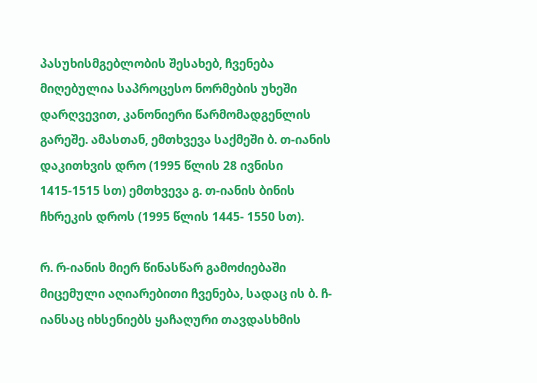პასუხისმგებლობის შესახებ, ჩვენება მიღებულია საპროცესო ნორმების უხეში დარღვევით, კანონიერი წარმომადგენლის გარეშე. ამასთან, ემთხვევა საქმეში ბ. თ-იანის დაკითხვის დრო (1995 წლის 28 ივნისი 1415-1515 სთ) ემთხვევა გ. თ-იანის ბინის ჩხრეკის დროს (1995 წლის 1445- 1550 სთ).

რ. რ-იანის მიერ წინასწარ გამოძიებაში მიცემული აღიარებითი ჩვენება, სადაც ის ბ. ჩ-იანსაც იხსენიებს ყაჩაღური თავდასხმის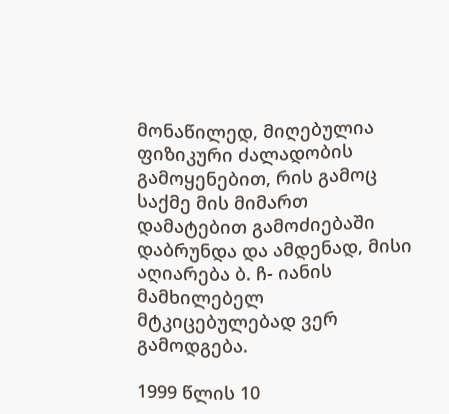მონაწილედ, მიღებულია ფიზიკური ძალადობის გამოყენებით, რის გამოც საქმე მის მიმართ დამატებით გამოძიებაში დაბრუნდა და ამდენად, მისი აღიარება ბ. ჩ- იანის მამხილებელ მტკიცებულებად ვერ გამოდგება.

1999 წლის 10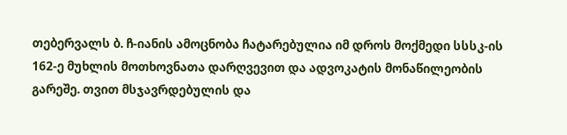თებერვალს ბ. ჩ-იანის ამოცნობა ჩატარებულია იმ დროს მოქმედი სსსკ-ის 162-ე მუხლის მოთხოვნათა დარღვევით და ადვოკატის მონაწილეობის გარეშე. თვით მსჯავრდებულის და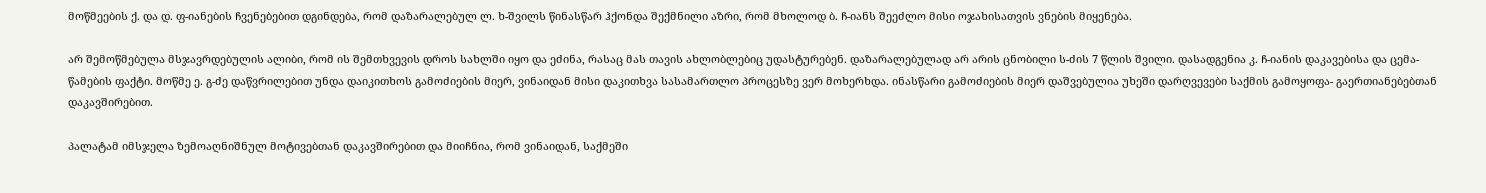მოწმეების ქ. და დ. ფ-იანების ჩვენებებით დგინდება, რომ დაზარალებულ ლ. ხ-შვილს წინასწარ ჰქონდა შექმნილი აზრი, რომ მხოლოდ ბ. ჩ-იანს შეეძლო მისი ოჯახისათვის ვნების მიყენება.

არ შემოწმებულა მსჯავრდებულის ალიბი, რომ ის შემთხვევის დროს სახლში იყო და ეძინა, რასაც მას თავის ახლობლებიც უდასტურებენ. დაზარალებულად არ არის ცნობილი ს-ძის 7 წლის შვილი. დასადგენია კ. ჩ-იანის დაკავებისა და ცემა-წამების ფაქტი. მოწმე ე. გ-ძე დაწვრილებით უნდა დაიკითხოს გამოძიების მიერ, ვინაიდან მისი დაკითხვა სასამართლო პროცესზე ვერ მოხერხდა. ინასწარი გამოძიების მიერ დაშვებულია უხეში დარღვევები საქმის გამოყოფა- გაერთიანებებთან დაკავშირებით.

პალატამ იმსჯელა ზემოაღნიშნულ მოტივებთან დაკავშირებით და მიიჩნია, რომ ვინაიდან, საქმეში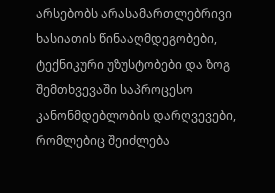არსებობს არასამართლებრივი ხასიათის წინააღმდეგობები, ტექნიკური უზუსტობები და ზოგ შემთხვევაში საპროცესო კანონმდებლობის დარღვევები, რომლებიც შეიძლება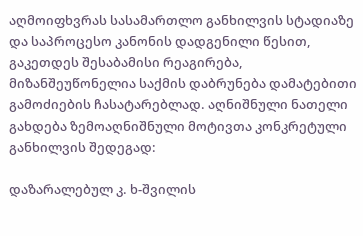აღმოიფხვრას სასამართლო განხილვის სტადიაზე და საპროცესო კანონის დადგენილი წესით, გაკეთდეს შესაბამისი რეაგირება, მიზანშეუწონელია საქმის დაბრუნება დამატებითი გამოძიების ჩასატარებლად. აღნიშნული ნათელი გახდება ზემოაღნიშნული მოტივთა კონკრეტული განხილვის შედეგად:

დაზარალებულ კ. ხ-შვილის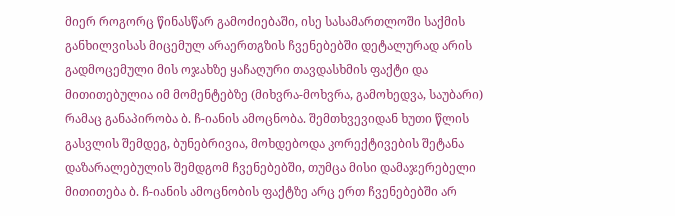მიერ როგორც წინასწარ გამოძიებაში, ისე სასამართლოში საქმის განხილვისას მიცემულ არაერთგზის ჩვენებებში დეტალურად არის გადმოცემული მის ოჯახზე ყაჩაღური თავდასხმის ფაქტი და მითითებულია იმ მომენტებზე (მიხვრა-მოხვრა, გამოხედვა, საუბარი) რამაც განაპირობა ბ. ჩ-იანის ამოცნობა. შემთხვევიდან ხუთი წლის გასვლის შემდეგ, ბუნებრივია, მოხდებოდა კორექტივების შეტანა დაზარალებულის შემდგომ ჩვენებებში, თუმცა მისი დამაჯერებელი მითითება ბ. ჩ-იანის ამოცნობის ფაქტზე არც ერთ ჩვენებებში არ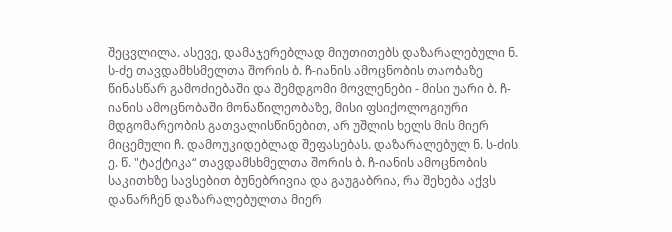შეცვლილა. ასევე, დამაჯერებლად მიუთითებს დაზარალებული ნ. ს-ძე თავდამხსმელთა შორის ბ. ჩ-იანის ამოცნობის თაობაზე წინასწარ გამოძიებაში და შემდგომი მოვლენები - მისი უარი ბ. ჩ-იანის ამოცნობაში მონაწილეობაზე, მისი ფსიქოლოგიური მდგომარეობის გათვალისწინებით, არ უშლის ხელს მის მიერ მიცემული ჩ. დამოუკიდებლად შეფასებას. დაზარალებულ ნ. ს-ძის ე. წ. "ტაქტიკა“ თავდამსხმელთა შორის ბ. ჩ-იანის ამოცნობის საკითხზე სავსებით ბუნებრივია და გაუგაბრია, რა შეხება აქვს დანარჩენ დაზარალებულთა მიერ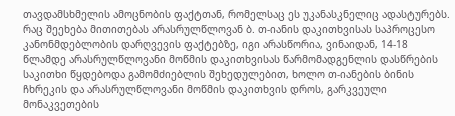თავდამსხმელის ამოცნობის ფაქტთან, რომელსაც ეს უკანასკნელიც ადასტურებს. რაც შეეხება მითითებას არასრულწლოვან ბ. თ-იანის დაკითხვისას საპროცესო კანონმდებლობის დარღვევის ფაქტებზე, იგი არასწორია, ვინაიდან, 14-18 წლამდე არასრულწლოვანი მოწმის დაკითხვისას წარმომადგენლის დასწრების საკითხი წყდებოდა გამომძიებლის შეხედულებით, ხოლო თ-იანების ბინის ჩხრეკის და არასრულწლოვანი მოწმის დაკითხვის დროს, გარკვეული მონაკვეთების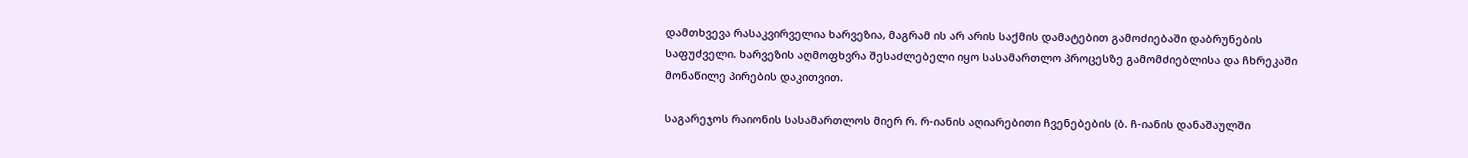დამთხვევა რასაკვირველია ხარვეზია, მაგრამ ის არ არის საქმის დამატებით გამოძიებაში დაბრუნების საფუძველი. ხარვეზის აღმოფხვრა შესაძლებელი იყო სასამართლო პროცესზე გამომძიებლისა და ჩხრეკაში მონაწილე პირების დაკითვით.

საგარეჯოს რაიონის სასამართლოს მიერ რ. რ-იანის აღიარებითი ჩვენებების (ბ. ჩ-იანის დანაშაულში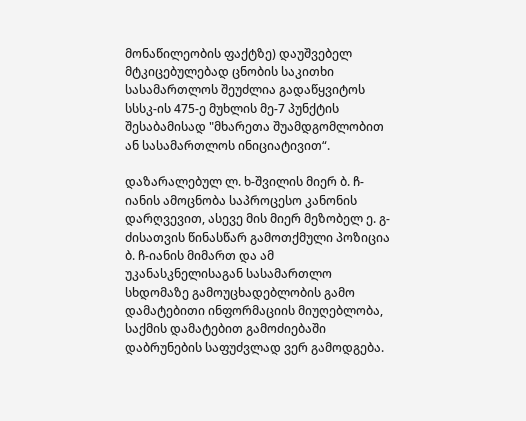მონაწილეობის ფაქტზე) დაუშვებელ მტკიცებულებად ცნობის საკითხი სასამართლოს შეუძლია გადაწყვიტოს სსსკ-ის 475-ე მუხლის მე-7 პუნქტის შესაბამისად "მხარეთა შუამდგომლობით ან სასამართლოს ინიციატივით“.

დაზარალებულ ლ. ხ-შვილის მიერ ბ. ჩ-იანის ამოცნობა საპროცესო კანონის დარღვევით, ასევე მის მიერ მეზობელ ე. გ-ძისათვის წინასწარ გამოთქმული პოზიცია ბ. ჩ-იანის მიმართ და ამ უკანასკნელისაგან სასამართლო სხდომაზე გამოუცხადებლობის გამო დამატებითი ინფორმაციის მიუღებლობა, საქმის დამატებით გამოძიებაში დაბრუნების საფუძვლად ვერ გამოდგება.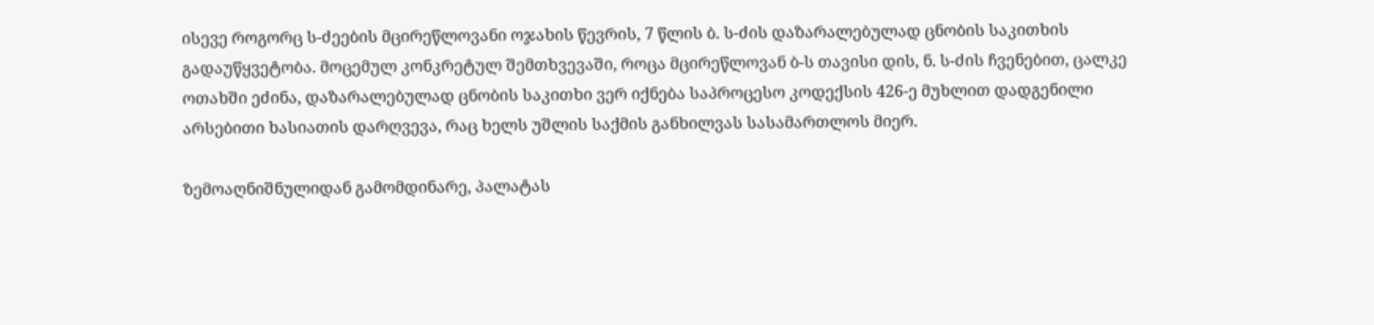ისევე როგორც ს-ძეების მცირეწლოვანი ოჯახის წევრის, 7 წლის ბ. ს-ძის დაზარალებულად ცნობის საკითხის გადაუწყვეტობა. მოცემულ კონკრეტულ შემთხვევაში, როცა მცირეწლოვან ბ-ს თავისი დის, ნ. ს-ძის ჩვენებით, ცალკე ოთახში ეძინა, დაზარალებულად ცნობის საკითხი ვერ იქნება საპროცესო კოდექსის 426-ე მუხლით დადგენილი არსებითი ხასიათის დარღვევა, რაც ხელს უშლის საქმის განხილვას სასამართლოს მიერ.

ზემოაღნიშნულიდან გამომდინარე, პალატას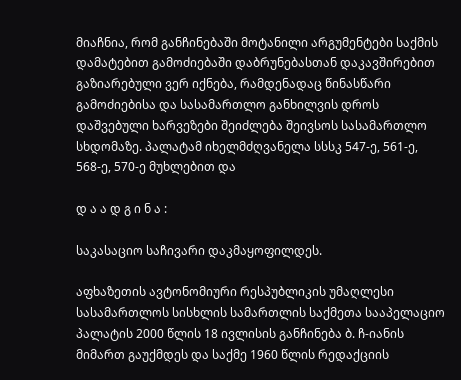მიაჩნია, რომ განჩინებაში მოტანილი არგუმენტები საქმის დამატებით გამოძიებაში დაბრუნებასთან დაკავშირებით გაზიარებული ვერ იქნება, რამდენადაც წინასწარი გამოძიებისა და სასამართლო განხილვის დროს დაშვებული ხარვეზები შეიძლება შეივსოს სასამართლო სხდომაზე. პალატამ იხელმძღვანელა სსსკ 547-ე, 561-ე, 568-ე, 570-ე მუხლებით და

დ ა ა დ გ ი ნ ა :

საკასაციო საჩივარი დაკმაყოფილდეს.

აფხაზეთის ავტონომიური რესპუბლიკის უმაღლესი სასამართლოს სისხლის სამართლის საქმეთა სააპელაციო პალატის 2000 წლის 18 ივლისის განჩინება ბ. ჩ-იანის მიმართ გაუქმდეს და საქმე 1960 წლის რედაქციის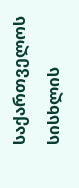საქართველოს სისხლის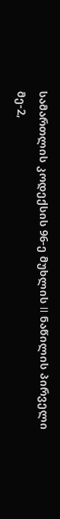სამართლის კოდექსის 96-ე მუხლის II ნაწილის პირველი მე-2,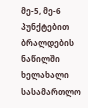მე-5, მე-6 პუნქტებით ბრალდების ნაწილში ხელახალი სასამართლო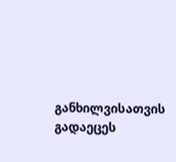განხილვისათვის გადაეცეს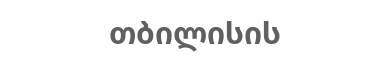თბილისის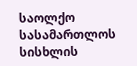საოლქო სასამართლოს სისხლის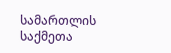სამართლის საქმეთა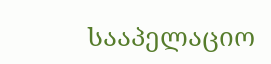სააპელაციო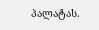პალატას.